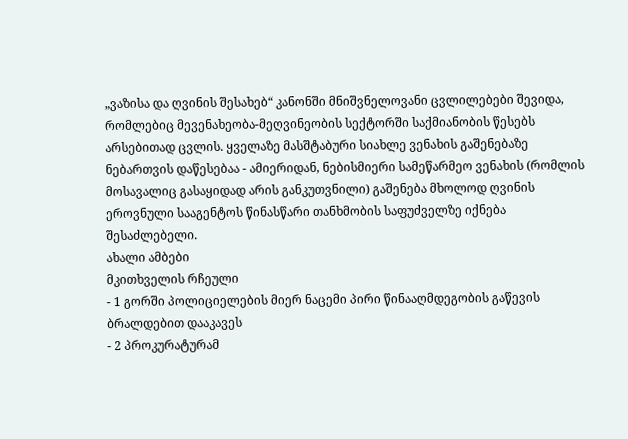„ვაზისა და ღვინის შესახებ“ კანონში მნიშვნელოვანი ცვლილებები შევიდა, რომლებიც მევენახეობა-მეღვინეობის სექტორში საქმიანობის წესებს არსებითად ცვლის. ყველაზე მასშტაბური სიახლე ვენახის გაშენებაზე ნებართვის დაწესებაა - ამიერიდან, ნებისმიერი სამეწარმეო ვენახის (რომლის მოსავალიც გასაყიდად არის განკუთვნილი) გაშენება მხოლოდ ღვინის ეროვნული სააგენტოს წინასწარი თანხმობის საფუძველზე იქნება შესაძლებელი.
ახალი ამბები
მკითხველის რჩეული
- 1 გორში პოლიციელების მიერ ნაცემი პირი წინააღმდეგობის გაწევის ბრალდებით დააკავეს
- 2 პროკურატურამ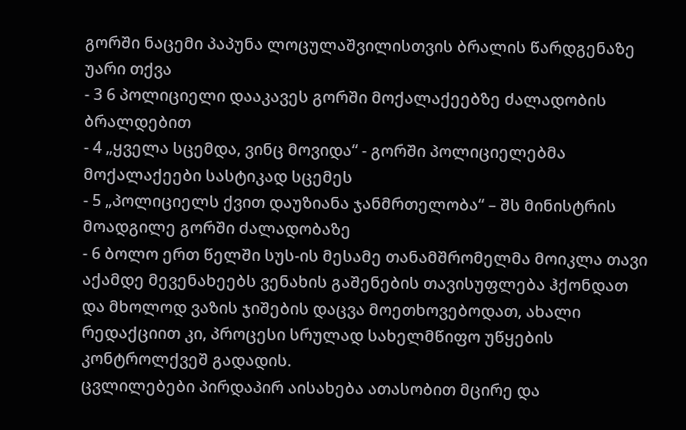გორში ნაცემი პაპუნა ლოცულაშვილისთვის ბრალის წარდგენაზე უარი თქვა
- 3 6 პოლიციელი დააკავეს გორში მოქალაქეებზე ძალადობის ბრალდებით
- 4 „ყველა სცემდა, ვინც მოვიდა“ - გორში პოლიციელებმა მოქალაქეები სასტიკად სცემეს
- 5 „პოლიციელს ქვით დაუზიანა ჯანმრთელობა“ – შს მინისტრის მოადგილე გორში ძალადობაზე
- 6 ბოლო ერთ წელში სუს-ის მესამე თანამშრომელმა მოიკლა თავი
აქამდე მევენახეებს ვენახის გაშენების თავისუფლება ჰქონდათ და მხოლოდ ვაზის ჯიშების დაცვა მოეთხოვებოდათ, ახალი რედაქციით კი, პროცესი სრულად სახელმწიფო უწყების კონტროლქვეშ გადადის.
ცვლილებები პირდაპირ აისახება ათასობით მცირე და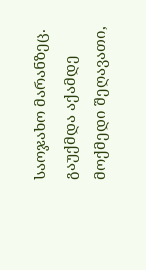საოჯახო მარანზეც. გაუქმდა აქამდე მოქმედი შეღავათი,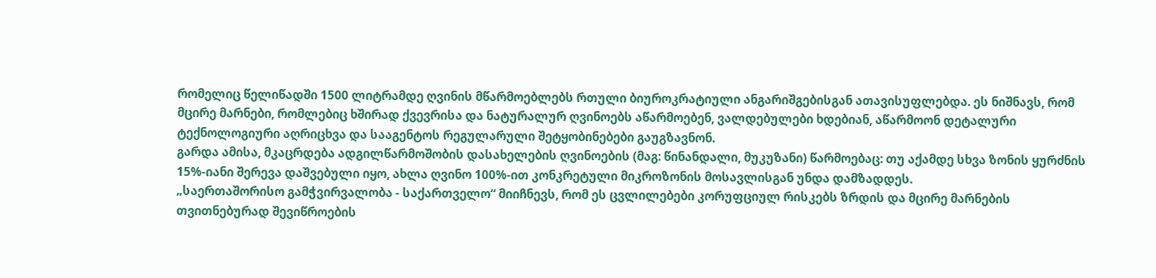რომელიც წელიწადში 1500 ლიტრამდე ღვინის მწარმოებლებს რთული ბიუროკრატიული ანგარიშგებისგან ათავისუფლებდა. ეს ნიშნავს, რომ მცირე მარნები, რომლებიც ხშირად ქვევრისა და ნატურალურ ღვინოებს აწარმოებენ, ვალდებულები ხდებიან, აწარმოონ დეტალური ტექნოლოგიური აღრიცხვა და სააგენტოს რეგულარული შეტყობინებები გაუგზავნონ.
გარდა ამისა, მკაცრდება ადგილწარმოშობის დასახელების ღვინოების (მაგ: წინანდალი, მუკუზანი) წარმოებაც: თუ აქამდე სხვა ზონის ყურძნის 15%-იანი შერევა დაშვებული იყო, ახლა ღვინო 100%-ით კონკრეტული მიკროზონის მოსავლისგან უნდა დამზადდეს.
„საერთაშორისო გამჭვირვალობა - საქართველო“ მიიჩნევს, რომ ეს ცვლილებები კორუფციულ რისკებს ზრდის და მცირე მარნების თვითნებურად შევიწროების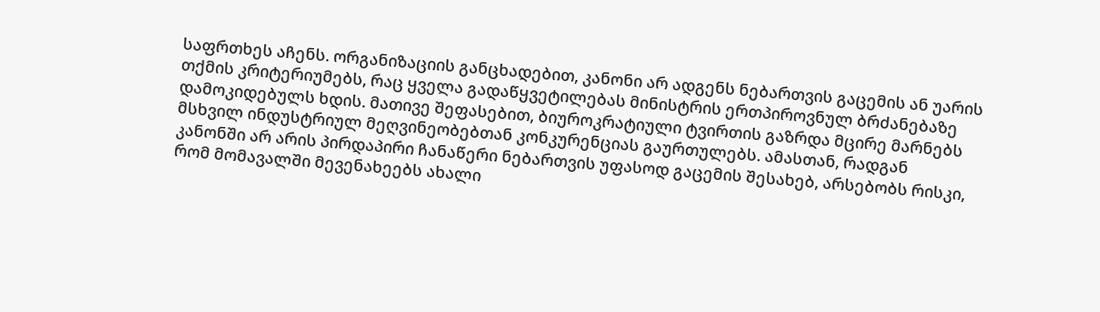საფრთხეს აჩენს. ორგანიზაციის განცხადებით, კანონი არ ადგენს ნებართვის გაცემის ან უარის თქმის კრიტერიუმებს, რაც ყველა გადაწყვეტილებას მინისტრის ერთპიროვნულ ბრძანებაზე დამოკიდებულს ხდის. მათივე შეფასებით, ბიუროკრატიული ტვირთის გაზრდა მცირე მარნებს მსხვილ ინდუსტრიულ მეღვინეობებთან კონკურენციას გაურთულებს. ამასთან, რადგან კანონში არ არის პირდაპირი ჩანაწერი ნებართვის უფასოდ გაცემის შესახებ, არსებობს რისკი, რომ მომავალში მევენახეებს ახალი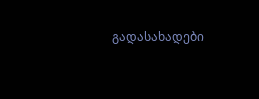გადასახადები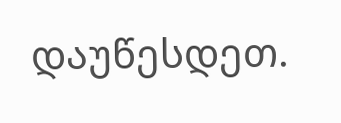დაუწესდეთ.